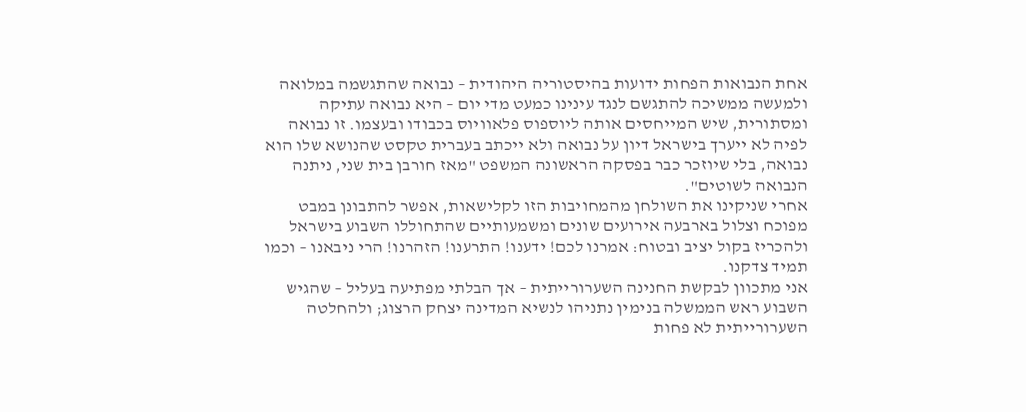אחת הנבואות הפחות ידועות בהיסטוריה היהודית – נבואה שהתגשמה במלואה ולמעשה ממשיכה להתגשם לנגד עינינו כמעט מדי יום – היא נבואה עתיקה ומסתורית, שיש המייחסים אותה ליוספוס פלאוויוס בכבודו ובעצמו. זו נבואה לפיה לא ייערך בישראל דיון על נבואה ולא ייכתב בעברית טקסט שהנושא שלו הוא נבואה, בלי שיוזכר כבר בפסקה הראשונה המשפט "מאז חורבן בית שני, ניתנה הנבואה לשוטים".
אחרי שניקינו את השולחן מהמחויבות הזו לקלישאות, אפשר להתבונן במבט מפוכח וצלול בארבעה אירועים שונים ומשמעותיים שהתחוללו השבוע בישראל ולהכריז בקול יציב ובטוח: אמרנו לכם! ידענו! התרענו! הזהרנו! הרי ניבאנו – וכמו תמיד צדקנו.
אני מתכוון לבקשת החנינה השערורייתית – אך הבלתי מפתיעה בעליל – שהגיש השבוע ראש הממשלה בנימין נתניהו לנשיא המדינה יצחק הרצוג; ולהחלטה השערורייתית לא פחות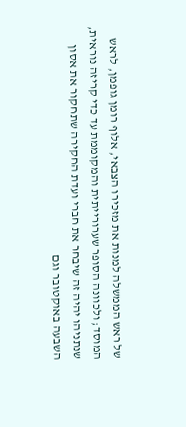של ראש הממשלה למנות את מזכירו הצבאי, אלוף רומן גופמן, לראש המוסד; ולכוונה הסופר שערורייתית והמקוממת עד כדי קריזה נוראית, שנתניהו יהיה זה שיבחר את חברי ועדת החקירה שתחקור את אסון השבעה באוקטובר וגם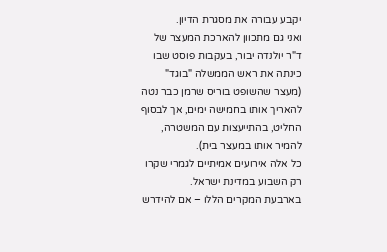יקבע עבורה את מסגרת הדיון.
ואני גם מתכוון להארכת המעצר של ד"ר יולנדה יבור, בעקבות פוסט שבו כינתה את ראש הממשלה "בוגד" (מעצר שהשופט בוריס שרמן כבר נטה להאריך אותו בחמישה ימים, אך לבסוף החליט, בהתייעצות עם המשטרה, להמיר אותו במעצר בית).
כל אלה אירועים אמיתיים לגמרי שקרו רק השבוע במדינת ישראל.
בארבעת המקרים הללו – אם להידרש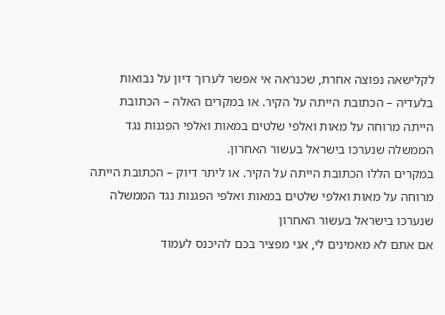לקלישאה נפוצה אחרת, שכנראה אי אפשר לערוך דיון על נבואות בלעדיה – הכתובת הייתה על הקיר. או במקרים האלה – הכתובת הייתה מרוחה על מאות ואלפי שלטים במאות ואלפי הפגנות נגד הממשלה שנערכו בישראל בעשור האחרון.
במקרים הללו הכתובת הייתה על הקיר. או ליתר דיוק – הכתובת הייתה מרוחה על מאות ואלפי שלטים במאות ואלפי הפגנות נגד הממשלה שנערכו בישראל בעשור האחרון
אם אתם לא מאמינים לי, אני מפציר בכם להיכנס לעמוד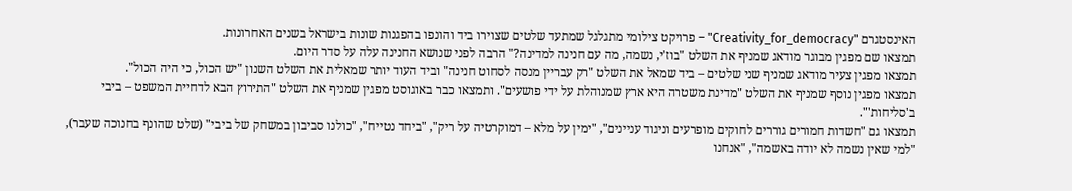האינסטגרם "Creativity_for_democracy" – פרויקט צילומי מתגלגל שמתעד שלטים שצוירו ביד והונפו בהפגנות שונות בישראל בשנים האחרונות.
תמצאו שם מפגין מבוגר מודאג שמניף את השלט "בוז'י, נשמה, מה עם חנינה למדינה?" הרבה לפני שנושא החנינה עלה על סדר היום.
תמצאו מפגין צעיר מודאג שמניף שני שלטים – ביד שמאל את השלט "רק עבריין מנסה לסחוט חנינה" וביד העוד יותר שמאלית את השלט השנון "יש הכול, כי היה הכול".
תמצאו מפגין נוסף שמניף את השלט "מדינת משטרה היא ארץ שמנוהלת על ידי פושעים". ותמצאו כבר באוגוסט מפגין שמניף את השלט "התירוץ הבא לדחיית המשפט – ביבי ב'סליחות'".
תמצאו גם "חשדות חמורים גוררים לחוקים מופרעים וניגוד עניינים", "ימין על מלא – דמוקרטיה על ריק", "ביחד נטייח", "כולנו סביבון במשחק של ביבי" (שלט שהונף בחנוכה שעבר), "למי שאין נשמה לא יודה באשמה", "אנחנו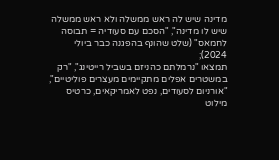מדינה שיש לה ראש ממשלה ולא ראש ממשלה שיש לו מדינה", "הסכם עם סעודיה = תבוסה לחמאס" (שלט שהונף בהפגנה כבר ביולי 2024);
תמצאו "נרמלתם כהניזם בשביל רייטינג", "רק במשטרים אפלים מתקיימים מעצרים פוליטיים", "אורניום לסעודים, נפט לאמריקאים, כרטיס מילוט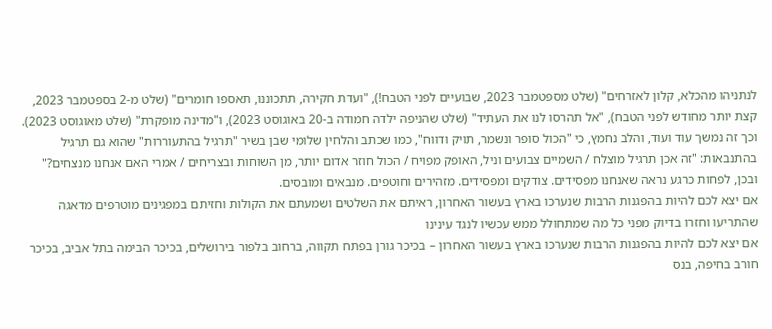לנתניהו מהכלא, קלון לאזרחים" (שלט מספטמבר 2023, שבועיים לפני הטבח!), "ועדת חקירה, תתכוננו, תאספו חומרים" (שלט מ-2 בספטמבר 2023, קצת יותר מחודש לפני הטבח), "אל תהרסו לנו את העתיד" (שלט שהניפה ילדה חמודה ב-20 באוגוסט 2023), ו"מדינה מופקרת" (שלט מאוגוסט 2023).
וכך זה נמשך עוד ועוד, והלב נחמץ, כי "הכול סופר ונשמר, תויק ודווח", כמו שכתב והלחין שלומי שבן בשיר "תרגיל בהתעוררות" שהוא גם תרגיל בהתנבאות: "זה אכן תרגיל מוצלח / השמיים צבועים וניל, האופק מפויח / הכול חוזר אדום יותר, מן השוחות ובצריחים / אמרי האם אנחנו מנצחים?"
ובכן, לפחות כרגע נראה שאנחנו מפסידים. צודקים ומפסידים. מזהירים וחוטפים. מנבאים ומובסים.
אם יצא לכם להיות בהפגנות הרבות שנערכו בארץ בעשור האחרון, ראיתם את השלטים ושמעתם את הקולות וחזיתם במפגינים מוטרפים מדאגה שהתריעו וחזרו בדיוק מפני כל מה שמתחולל ממש עכשיו לנגד עינינו
אם יצא לכם להיות בהפגנות הרבות שנערכו בארץ בעשור האחרון – בכיכר גורן בפתח תקווה, ברחוב בלפור בירושלים, בכיכר הבימה בתל אביב, בכיכר חורב בחיפה, בנס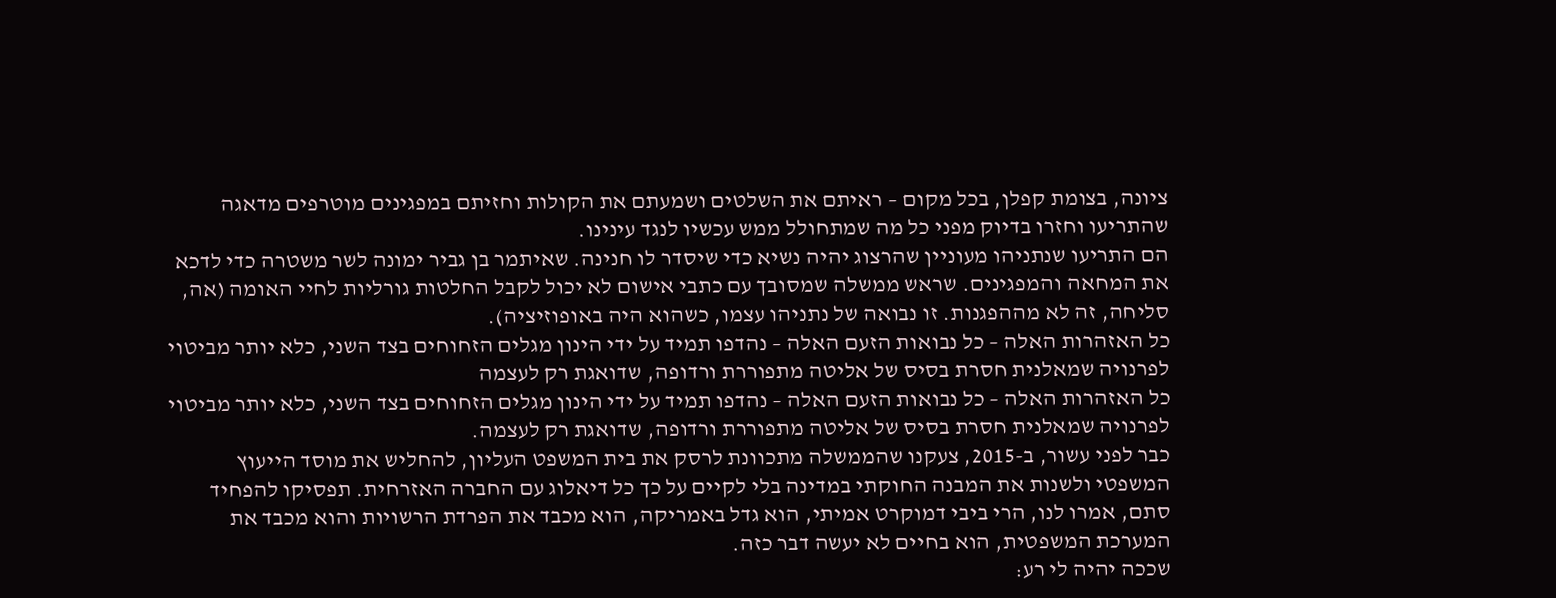ציונה, בצומת קפלן, בכל מקום – ראיתם את השלטים ושמעתם את הקולות וחזיתם במפגינים מוטרפים מדאגה שהתריעו וחזרו בדיוק מפני כל מה שמתחולל ממש עכשיו לנגד עינינו.
הם התריעו שנתניהו מעוניין שהרצוג יהיה נשיא כדי שיסדר לו חנינה. שאיתמר בן גביר ימונה לשר משטרה כדי לדכא את המחאה והמפגינים. שראש ממשלה שמסובך עם כתבי אישום לא יכול לקבל החלטות גורליות לחיי האומה (אה, סליחה, זה לא מההפגנות. זו נבואה של נתניהו עצמו, כשהוא היה באופוזיציה).
כל האזהרות האלה – כל נבואות הזעם האלה – נהדפו תמיד על ידי הינון מגלים הזחוחים בצד השני, כלא יותר מביטוי לפרנויה שמאלנית חסרת בסיס של אליטה מתפוררת ורדופה, שדואגת רק לעצמה
כל האזהרות האלה – כל נבואות הזעם האלה – נהדפו תמיד על ידי הינון מגלים הזחוחים בצד השני, כלא יותר מביטוי לפרנויה שמאלנית חסרת בסיס של אליטה מתפוררת ורדופה, שדואגת רק לעצמה.
כבר לפני עשור, ב-2015, צעקנו שהממשלה מתכוונת לרסק את בית המשפט העליון, להחליש את מוסד הייעוץ המשפטי ולשנות את המבנה החוקתי במדינה בלי לקיים על כך כל דיאלוג עם החברה האזרחית. תפסיקו להפחיד סתם, אמרו לנו, הרי ביבי דמוקרט אמיתי, הוא גדל באמריקה, הוא מכבד את הפרדת הרשויות והוא מכבד את המערכת המשפטית, הוא בחיים לא יעשה דבר כזה.
שככה יהיה לי רע: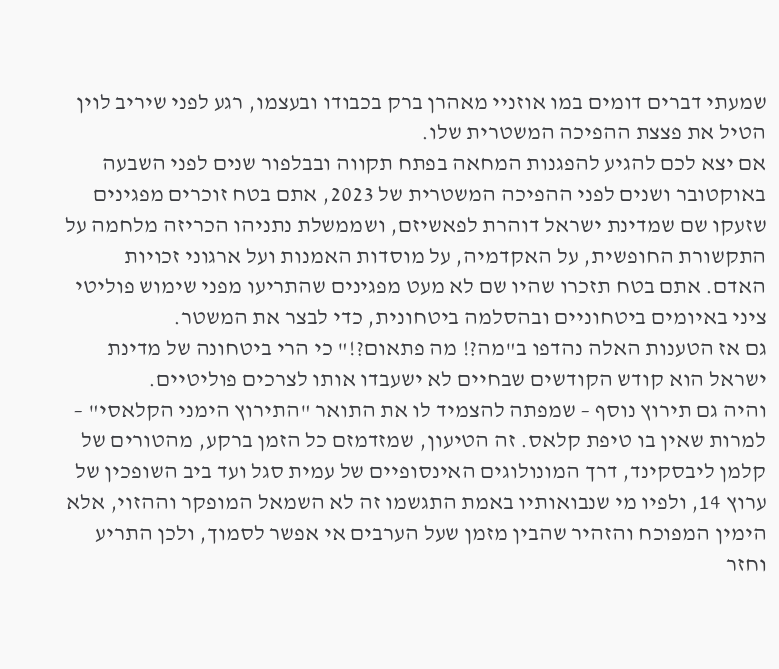שמעתי דברים דומים במו אוזניי מאהרן ברק בכבודו ובעצמו, רגע לפני שיריב לוין הטיל את פצצת ההפיכה המשטרית שלו.
אם יצא לכם להגיע להפגנות המחאה בפתח תקווה ובבלפור שנים לפני השבעה באוקטובר ושנים לפני ההפיכה המשטרית של 2023, אתם בטח זוכרים מפגינים שזעקו שם שמדינת ישראל דוהרת לפאשיזם, ושממשלת נתניהו הכריזה מלחמה על התקשורת החופשית, על האקדמיה, על מוסדות האמנות ועל ארגוני זכויות האדם. אתם בטח תזכרו שהיו שם לא מעט מפגינים שהתריעו מפני שימוש פוליטי ציני באיומים ביטחוניים ובהסלמה ביטחונית, כדי לבצר את המשטר.
גם אז הטענות האלה נהדפו ב"מה?! מה פתאום?!" כי הרי ביטחונה של מדינת ישראל הוא קודש הקודשים שבחיים לא ישעבדו אותו לצרכים פוליטיים.
והיה גם תירוץ נוסף – שמפתה להצמיד לו את התואר "התירוץ הימני הקלאסי" – למרות שאין בו טיפת קלאס. זה הטיעון, שמזדמזם כל הזמן ברקע, מהטורים של קלמן ליבסקינד, דרך המונולוגים האינסופיים של עמית סגל ועד ביב השופכין של ערוץ 14, ולפיו מי שנבואותיו באמת התגשמו זה לא השמאל המופקר וההזוי, אלא הימין המפוכח והזהיר שהבין מזמן שעל הערבים אי אפשר לסמוך, ולכן התריע וחזר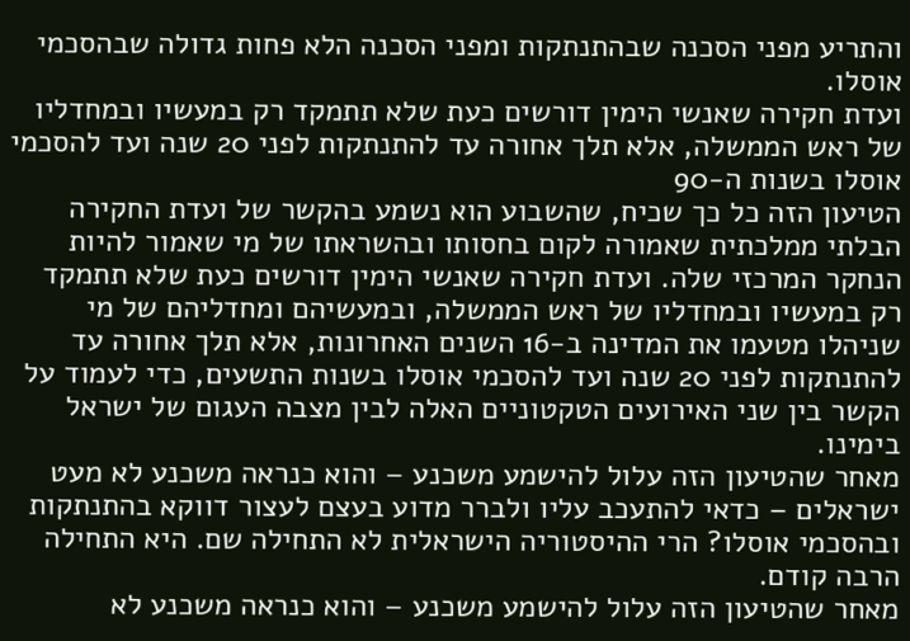והתריע מפני הסכנה שבהתנתקות ומפני הסכנה הלא פחות גדולה שבהסכמי אוסלו.
ועדת חקירה שאנשי הימין דורשים כעת שלא תתמקד רק במעשיו ובמחדליו של ראש הממשלה, אלא תלך אחורה עד להתנתקות לפני 20 שנה ועד להסכמי אוסלו בשנות ה-90
הטיעון הזה כל כך שכיח, שהשבוע הוא נשמע בהקשר של ועדת החקירה הבלתי ממלכתית שאמורה לקום בחסותו ובהשראתו של מי שאמור להיות הנחקר המרכזי שלה. ועדת חקירה שאנשי הימין דורשים כעת שלא תתמקד רק במעשיו ובמחדליו של ראש הממשלה, ובמעשיהם ומחדליהם של מי שניהלו מטעמו את המדינה ב-16 השנים האחרונות, אלא תלך אחורה עד להתנתקות לפני 20 שנה ועד להסכמי אוסלו בשנות התשעים, כדי לעמוד על הקשר בין שני האירועים הטקטוניים האלה לבין מצבה העגום של ישראל בימינו.
מאחר שהטיעון הזה עלול להישמע משכנע – והוא כנראה משכנע לא מעט ישראלים – כדאי להתעכב עליו ולברר מדוע בעצם לעצור דווקא בהתנתקות ובהסכמי אוסלו? הרי ההיסטוריה הישראלית לא התחילה שם. היא התחילה הרבה קודם.
מאחר שהטיעון הזה עלול להישמע משכנע – והוא כנראה משכנע לא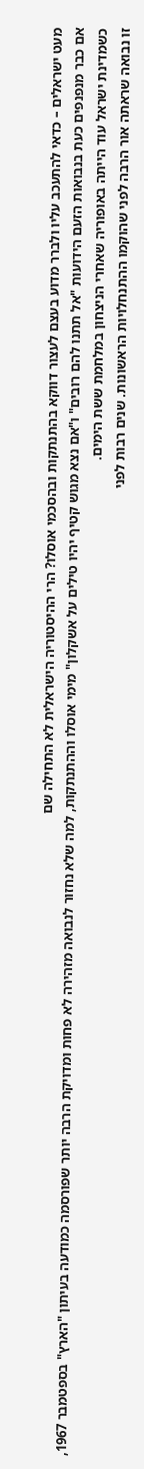מעט ישראלים – כדאי להתעכב עליו ולברר מדוע בעצם לעצור דווקא בהתנתקות ובהסכמי אוסלו? הרי ההיסטוריה הישראלית לא התחילה שם
אם כבר מנפנפים כעת בנבואות הזעם הידועות "אל תתנו להם רובים" ו"אם נצא מגוש קטיף יהיו טילים על אשקלון" מימי אוסלו וההתנתקות, למה שלא נחזור לנבואה מזהירה לא פחות ומדויקת הרבה יותר שפורסמה כמודעה בעיתון "הארץ" בספטמבר 1967, כשמדינת ישראל עוד הייתה באופוריה שאחרי הניצחון במלחמת ששת הימים.
זו נבואה שראתה אור הרבה לפני שהוקמו ההתנחלויות הראשונות. שנים רבות לפני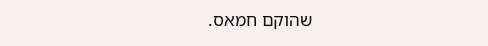שהוקם חמאס.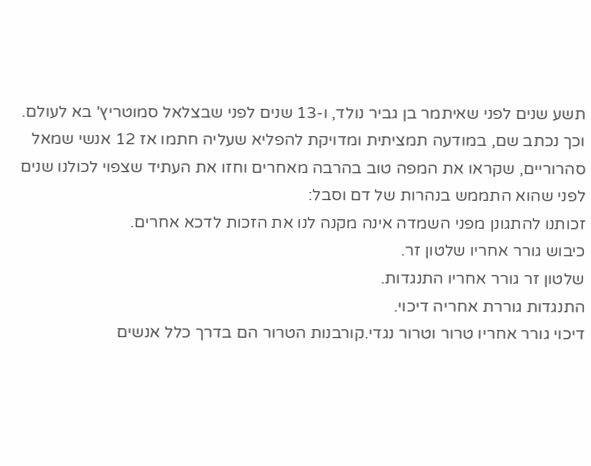תשע שנים לפני שאיתמר בן גביר נולד, ו-13 שנים לפני שבצלאל סמוטריץ' בא לעולם.
וכך נכתב שם, במודעה תמציתית ומדויקת להפליא שעליה חתמו אז 12 אנשי שמאל סהרוריים, שקראו את המפה טוב בהרבה מאחרים וחזו את העתיד שצפוי לכולנו שנים לפני שהוא התממש בנהרות של דם וסבל:
זכותנו להתגונן מפני השמדה אינה מקנה לנו את הזכות לדכא אחרים.
כיבוש גורר אחריו שלטון זר.
שלטון זר גורר אחריו התנגדות.
התנגדות גוררת אחריה דיכוי.
דיכוי גורר אחריו טרור וטרור נגדי.קורבנות הטרור הם בדרך כלל אנשים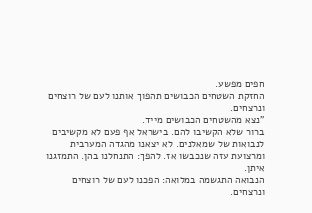חפים מפשע.
החזקת השטחים הכבושים תהפוך אותנו לעם של רוצחים ונרצחים.
"נצא מהשטחים הכבושים מייד.
ברור שלא הקשיבו להם. בישראל אף פעם לא מקשיבים לנבואות של שמאלנים. לא יצאנו מהגדה המערבית ומרצועת עזה שנכבשו אז. להפך: התנחלנו בהן. התמזגנו איתן.
הנבואה התגשמה במלואה: הפכנו לעם של רוצחים ונרצחים.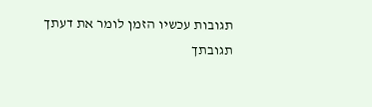תגובות עכשיו הזמן לומר את דעתך
תגובתך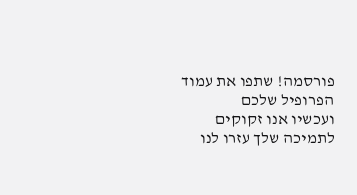פורסמה! שתפו את עמוד הפרופיל שלכם
ועכשיו אנו זקוקים לתמיכה שלך עזרו לנו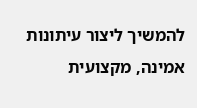להמשיך ליצור עיתונות אמינה, מקצועית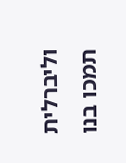וליברלית
תמכו בנו